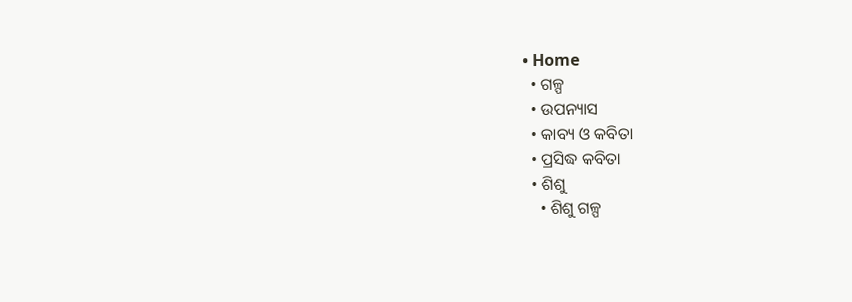• Home
  • ଗଳ୍ପ
  • ଉପନ୍ୟାସ
  • କାବ୍ୟ ଓ କବିତା
  • ପ୍ରସିଦ୍ଧ କବିତା
  • ଶିଶୁ
    • ଶିଶୁ ଗଳ୍ପ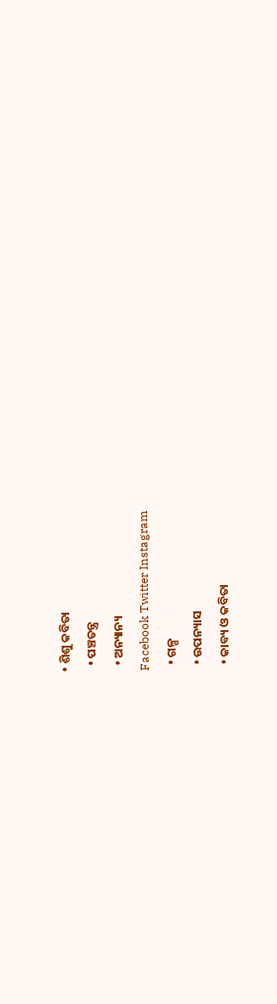• ଶିଶୁ କବିତା
  • ପଞ୍ଚତନ୍ତ୍ର
  • ଅନ୍ୟାନ୍ୟ
Facebook Twitter Instagram
  • ଗଳ୍ପ
  • ଉପନ୍ୟାସ
  • କାବ୍ୟ ଓ କବିତା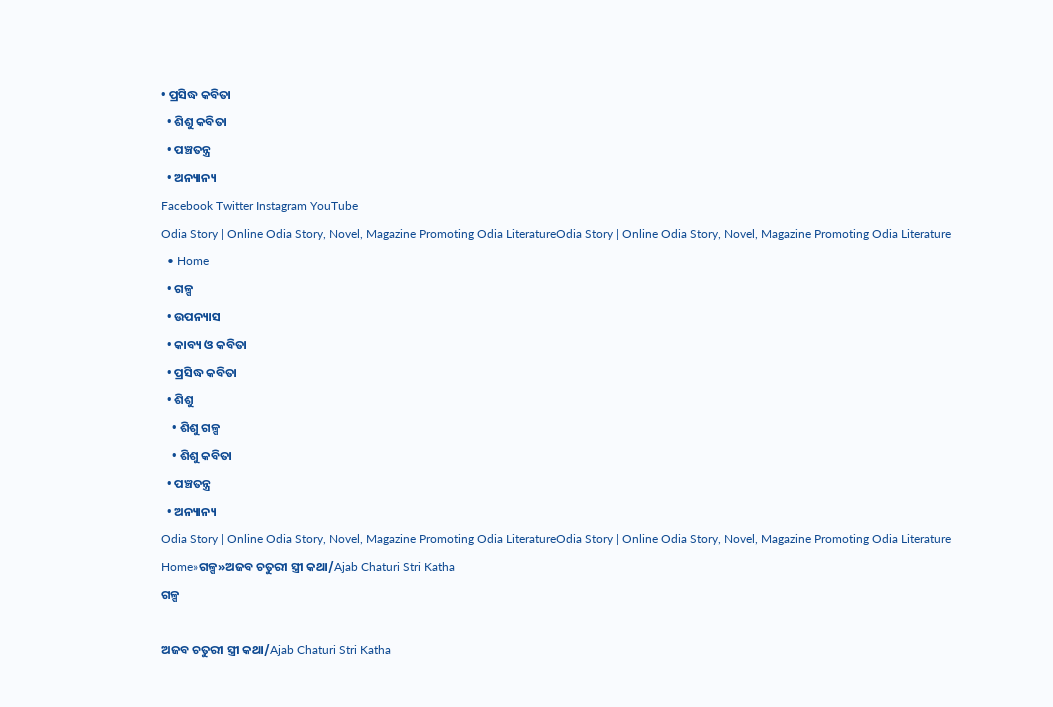• ପ୍ରସିଦ୍ଧ କବିତା
  • ଶିଶୁ କବିତା
  • ପଞ୍ଚତନ୍ତ୍ର
  • ଅନ୍ୟାନ୍ୟ
Facebook Twitter Instagram YouTube
Odia Story | Online Odia Story, Novel, Magazine Promoting Odia LiteratureOdia Story | Online Odia Story, Novel, Magazine Promoting Odia Literature
  • Home
  • ଗଳ୍ପ
  • ଉପନ୍ୟାସ
  • କାବ୍ୟ ଓ କବିତା
  • ପ୍ରସିଦ୍ଧ କବିତା
  • ଶିଶୁ
    • ଶିଶୁ ଗଳ୍ପ
    • ଶିଶୁ କବିତା
  • ପଞ୍ଚତନ୍ତ୍ର
  • ଅନ୍ୟାନ୍ୟ
Odia Story | Online Odia Story, Novel, Magazine Promoting Odia LiteratureOdia Story | Online Odia Story, Novel, Magazine Promoting Odia Literature
Home»ଗଳ୍ପ»ଅଜବ ଚତୁରୀ ସ୍ତ୍ରୀ କଥା/Ajab Chaturi Stri Katha
ଗଳ୍ପ

ଅଜବ ଚତୁରୀ ସ୍ତ୍ରୀ କଥା/Ajab Chaturi Stri Katha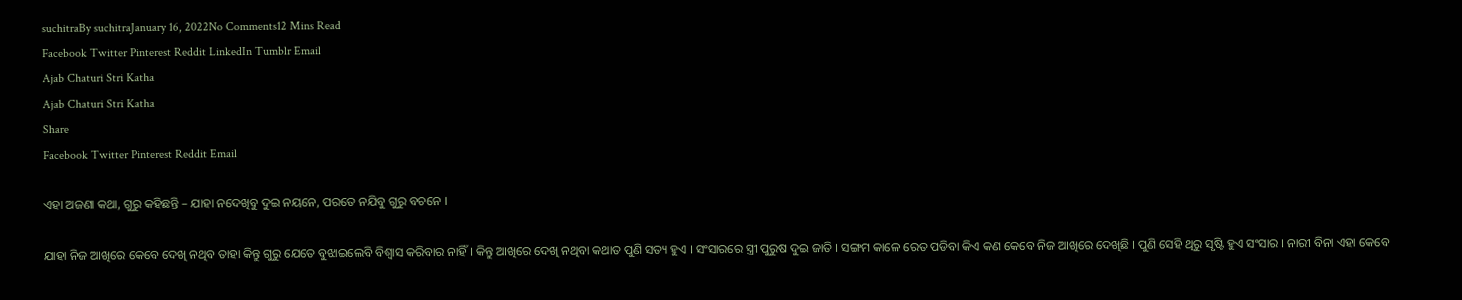suchitraBy suchitraJanuary 16, 2022No Comments12 Mins Read
Facebook Twitter Pinterest Reddit LinkedIn Tumblr Email
Ajab Chaturi Stri Katha
Ajab Chaturi Stri Katha
Share
Facebook Twitter Pinterest Reddit Email

ଏହା ଅଜଣା କଥା, ଗୁରୁ କହିଛନ୍ତି – ଯାହା ନଦେଖିବୁ ଦୁଇ ନୟନେ, ପରତେ ନଯିବୁ ଗୁରୁ ବଚନେ ।

ଯାହା ନିଜ ଆଖିରେ କେବେ ଦେଖି ନଥିବ ତାହା କିନ୍ତୁ ଗୁରୁ ଯେତେ ବୁଝାଇଲେବି ବିଶ୍ୱାସ କରିବାର ନାହିଁ । କିନ୍ତୁ ଆଖିରେ ଦେଖି ନଥିବା କଥାତ ପୁଣି ସତ୍ୟ ହୁଏ । ସଂସାରରେ ସ୍ତ୍ରୀ ପୁରୁଷ ଦୁଇ ଜାତି । ସଙ୍ଗମ କାଳେ ରେତ ପଡିବା କିଏ କଣ କେବେ ନିଜ ଆଖିରେ ଦେଖିଛି । ପୁଣି ସେହି ଥିରୁ ସୃଷ୍ଟି ହୁଏ ସଂସାର । ନାରୀ ବିନା ଏହା କେବେ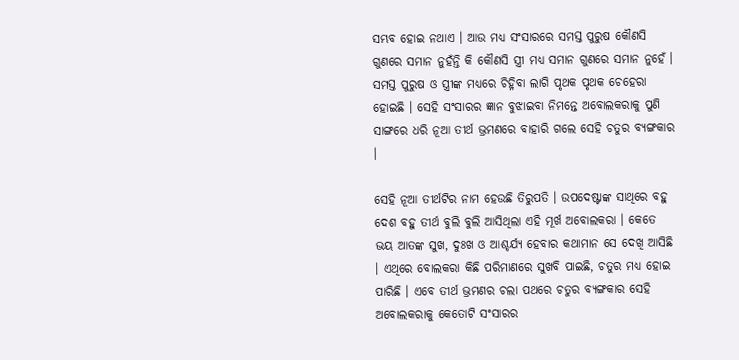ସମ୍ଭବ ହୋଇ ନଥାଏ । ଆଉ ମଧ୍ୟ ସଂସାରରେ ସମସ୍ତ ପୁରୁଷ କୌଣସି ଗୁଣରେ ସମାନ ନୁହଁନ୍ତି କି କୌଣସି ସ୍ତ୍ରୀ ମଧ୍ୟ ସମାନ ଗୁଣରେ ସମାନ ନୁହେଁ । ସମସ୍ତ ପୁରୁଷ ଓ ସ୍ତ୍ରୀଙ୍କ ମଧ୍ୟରେ ଚିହ୍ନିବା ଲାଗି ପୃଥକ ପୃଥକ ଚେହେରା ହୋଇଛି । ସେହି ସଂସାରର ଜ୍ଞାନ ବୁଝାଇବା ନିମନ୍ତେ ଅବୋଲକରାକୁ ପୁଣି ସାଙ୍ଗରେ ଧରି ନୂଆ ତୀର୍ଥ ଭ୍ରମଣରେ ବାହାରି ଗଲେ ସେହି ଚତୁର ବ୍ୟଙ୍ଗକାର ।

ସେହି ନୂଆ ତୀର୍ଥଟିର ନାମ ହେଉଛି ତିରୁପତି । ଉପଦେଷ୍ଟାଙ୍କ ସାଥିରେ ବହୁ ଦେଶ ବହୁ ତୀର୍ଥ ବୁଲି ବୁଲି ଆସିଥିଲା ଏହି ମୂର୍ଖ ଅବୋଲକରା । କେତେ ଭୟ ଆତଙ୍କ ସୁଖ, ଦୁଃଖ ଓ ଆଶ୍ଚର୍ଯ୍ୟ ହେବାର କଥାମାନ ସେ ଦେଖି ଆସିଛି । ଏଥିରେ ବୋଲକରା କିଛି ପରିମାଣରେ ସୁଖବି ପାଇଛି, ଚତୁର ମଧ୍ୟ ହୋଇ ପାରିଛି । ଏବେ ତୀର୍ଥ ଭ୍ରମଣର ଚଲା ପଥରେ ଚତୁର ବ୍ୟଙ୍ଗକାର ସେହି ଅବୋଲକରାକୁ କେତୋଟି ସଂସାରର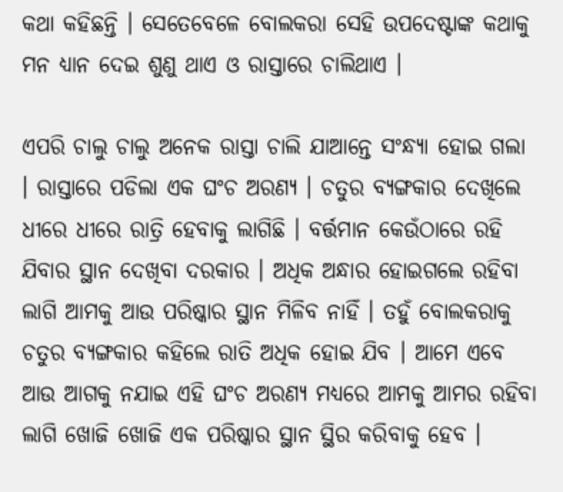କଥା କହିଛନ୍ତି । ସେତେବେଳେ ବୋଲକରା ସେହି ଉପଦେଷ୍ଟାଙ୍କ କଥାକୁ ମନ ଧ୍ୟାନ ଦେଇ ଶୁଣୁ ଥାଏ ଓ ରାସ୍ତାରେ ଚାଲିଥାଏ ।

ଏପରି ଚାଲୁ ଚାଲୁ ଅନେକ ରାସ୍ତା ଚାଲି ଯାଆନ୍ତେ ସଂନ୍ଧ୍ୟା ହୋଇ ଗଲା । ରାସ୍ତାରେ ପଡିଲା ଏକ ଘଂଚ ଅରଣ୍ୟ । ଚତୁର ବ୍ୟଙ୍ଗକାର ଦେଖିଲେ ଧୀରେ ଧୀରେ ରାତ୍ରି ହେବାକୁ ଲାଗିଛି । ବର୍ତ୍ତମାନ କେଉଁଠାରେ ରହି ଯିବାର ସ୍ଥାନ ଦେଖିବା ଦରକାର । ଅଧିକ ଅନ୍ଧାର ହୋଇଗଲେ ରହିବା ଲାଗି ଆମକୁ ଆଉ ପରିଷ୍କାର ସ୍ଥାନ ମିଳିବ ନାହିଁ । ତହୁଁ ବୋଲକରାକୁ ଚତୁର ବ୍ୟଙ୍ଗକାର କହିଲେ ରାତି ଅଧିକ ହୋଇ ଯିବ । ଆମେ ଏବେ ଆଉ ଆଗକୁ ନଯାଇ ଏହି ଘଂଚ ଅରଣ୍ୟ ମଧ୍ୟରେ ଆମକୁ ଆମର ରହିବା ଲାଗି ଖୋଜି ଖୋଜି ଏକ ପରିଷ୍କାର ସ୍ଥାନ ସ୍ଥିର କରିବାକୁ ହେବ ।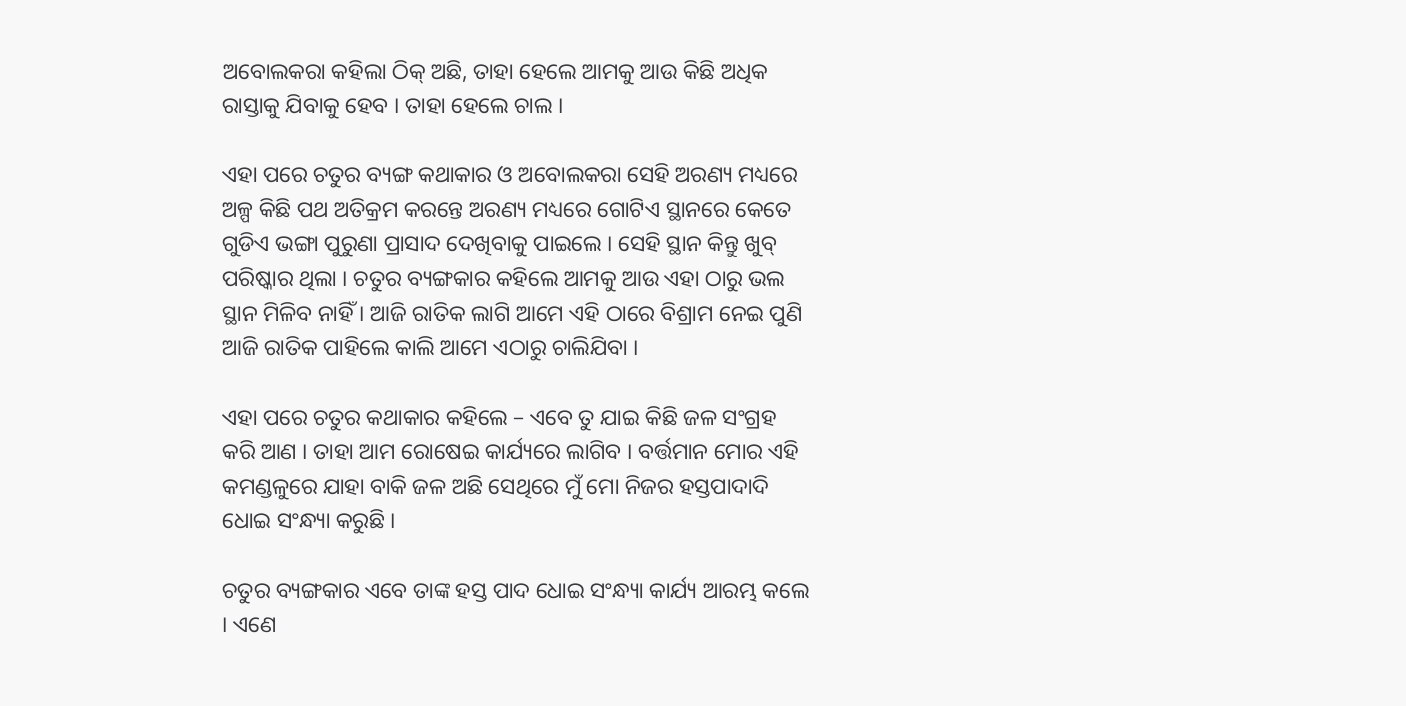ଅବୋଲକରା କହିଲା ଠିକ୍ ଅଛି, ତାହା ହେଲେ ଆମକୁ ଆଉ କିଛି ଅଧିକ ରାସ୍ତାକୁ ଯିବାକୁ ହେବ । ତାହା ହେଲେ ଚାଲ ।

ଏହା ପରେ ଚତୁର ବ୍ୟଙ୍ଗ କଥାକାର ଓ ଅବୋଲକରା ସେହି ଅରଣ୍ୟ ମଧ୍ୟରେ ଅଳ୍ପ କିଛି ପଥ ଅତିକ୍ରମ କରନ୍ତେ ଅରଣ୍ୟ ମଧ୍ୟରେ ଗୋଟିଏ ସ୍ଥାନରେ କେତେ ଗୁଡିଏ ଭଙ୍ଗା ପୁରୁଣା ପ୍ରାସାଦ ଦେଖିବାକୁ ପାଇଲେ । ସେହି ସ୍ଥାନ କିନ୍ତୁ ଖୁବ୍ ପରିଷ୍କାର ଥିଲା । ଚତୁର ବ୍ୟଙ୍ଗକାର କହିଲେ ଆମକୁ ଆଉ ଏହା ଠାରୁ ଭଲ ସ୍ଥାନ ମିଳିବ ନାହିଁ । ଆଜି ରାତିକ ଲାଗି ଆମେ ଏହି ଠାରେ ବିଶ୍ରାମ ନେଇ ପୁଣି ଆଜି ରାତିକ ପାହିଲେ କାଲି ଆମେ ଏଠାରୁ ଚାଲିଯିବା ।

ଏହା ପରେ ଚତୁର କଥାକାର କହିଲେ – ଏବେ ତୁ ଯାଇ କିଛି ଜଳ ସଂଗ୍ରହ କରି ଆଣ । ତାହା ଆମ ରୋଷେଇ କାର୍ଯ୍ୟରେ ଲାଗିବ । ବର୍ତ୍ତମାନ ମୋର ଏହି କମଣ୍ଡଳୁରେ ଯାହା ବାକି ଜଳ ଅଛି ସେଥିରେ ମୁଁ ମୋ ନିଜର ହସ୍ତପାଦାଦି ଧୋଇ ସଂନ୍ଧ୍ୟା କରୁଛି ।

ଚତୁର ବ୍ୟଙ୍ଗକାର ଏବେ ତାଙ୍କ ହସ୍ତ ପାଦ ଧୋଇ ସଂନ୍ଧ୍ୟା କାର୍ଯ୍ୟ ଆରମ୍ଭ କଲେ । ଏଣେ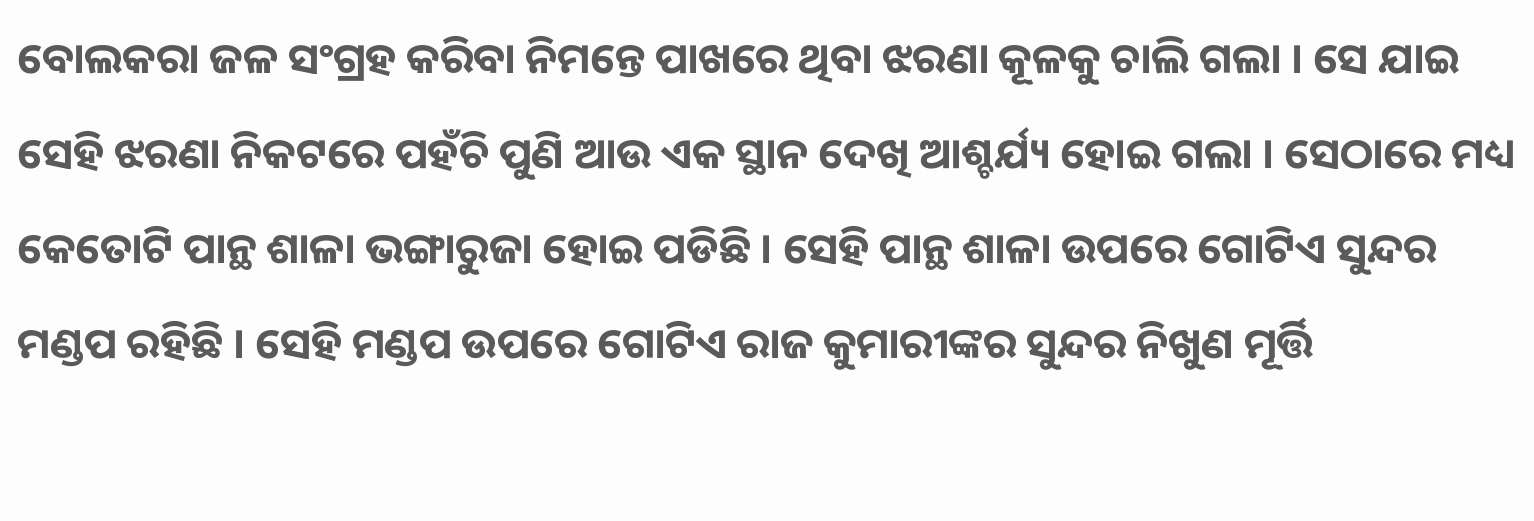ବୋଲକରା ଜଳ ସଂଗ୍ରହ କରିବା ନିମନ୍ତେ ପାଖରେ ଥିବା ଝରଣା କୂଳକୁ ଚାଲି ଗଲା । ସେ ଯାଇ ସେହି ଝରଣା ନିକଟରେ ପହଁଚି ପୁଣି ଆଉ ଏକ ସ୍ଥାନ ଦେଖି ଆଶ୍ଚର୍ଯ୍ୟ ହୋଇ ଗଲା । ସେଠାରେ ମଧ୍ୟ କେତୋଟି ପାନ୍ଥ ଶାଳା ଭଙ୍ଗାରୁଜା ହୋଇ ପଡିଛି । ସେହି ପାନ୍ଥ ଶାଳା ଉପରେ ଗୋଟିଏ ସୁନ୍ଦର ମଣ୍ଡପ ରହିଛି । ସେହି ମଣ୍ଡପ ଉପରେ ଗୋଟିଏ ରାଜ କୁମାରୀଙ୍କର ସୁନ୍ଦର ନିଖୁଣ ମୂର୍ତ୍ତି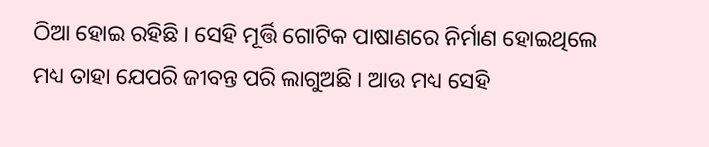ଠିଆ ହୋଇ ରହିଛି । ସେହି ମୂର୍ତ୍ତି ଗୋଟିକ ପାଷାଣରେ ନିର୍ମାଣ ହୋଇଥିଲେ ମଧ୍ୟ ତାହା ଯେପରି ଜୀବନ୍ତ ପରି ଲାଗୁଅଛି । ଆଉ ମଧ୍ୟ ସେହି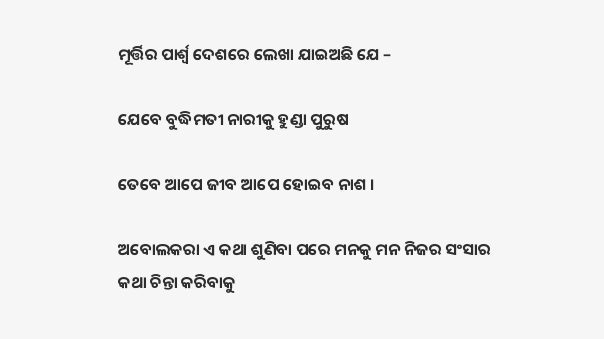ମୂର୍ତ୍ତିର ପାର୍ଶ୍ବ ଦେଶରେ ଲେଖା ଯାଇଅଛି ଯେ –

ଯେବେ ବୁଦ୍ଧିମତୀ ନାରୀକୁ ହୁଣ୍ଡା ପୁରୁଷ

ତେବେ ଆପେ ଜୀବ ଆପେ ହୋଇବ ନାଶ ।

ଅବୋଲକରା ଏ କଥା ଶୁଣିବା ପରେ ମନକୁ ମନ ନିଜର ସଂସାର କଥା ଚିନ୍ତା କରିବାକୁ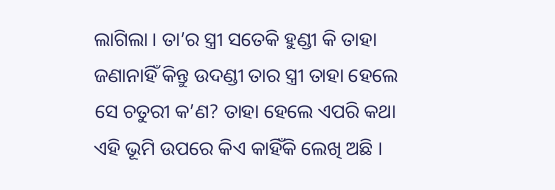ଲାଗିଲା । ତା’ର ସ୍ତ୍ରୀ ସତେକି ହୁଣ୍ଡୀ କି ତାହା ଜଣାନାହିଁ କିନ୍ତୁ ଉଦଣ୍ଡୀ ତାର ସ୍ତ୍ରୀ ତାହା ହେଲେ ସେ ଚତୁରୀ କ’ଣ? ତାହା ହେଲେ ଏପରି କଥା ଏହି ଭୂମି ଉପରେ କିଏ କାହିଁକି ଲେଖି ଅଛି ।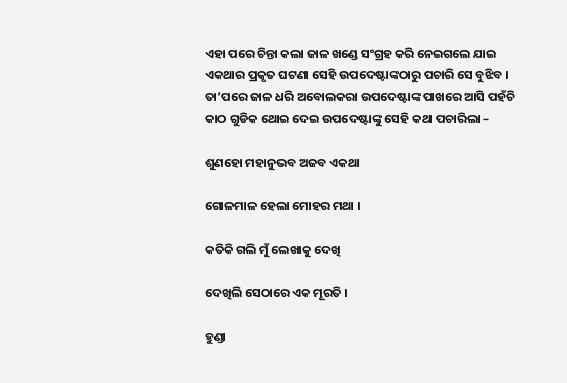ଏହା ପରେ ଚିନ୍ତା କଲା ଜାଳ ଖଣ୍ଡେ ସଂଗ୍ରହ କରି ନେଇଗଲେ ଯାଇ ଏକଥାର ପ୍ରକୃତ ଘଟଣା ସେହି ଉପଦେଷ୍ଟାଙ୍କଠାରୁ ପଚାରି ସେ ବୁଝିବ । ତା’ପରେ ଜାଳ ଧରି ଅବୋଲକରା ଉପଦେଷ୍ଟାଙ୍କ ପାଖରେ ଆସି ପହଁଚି କାଠ ଗୁଡିକ ଥୋଇ ଦେଇ ଉପଦେଷ୍ଟାଙ୍କୁ ସେହି କଥା ପଚାରିଲା –

ଶୁଣହୋ ମହାନୁଭବ ଅଜବ ଏକଥା

ଗୋଳମାଳ ହେଲା ମୋହର ମଥା ।

କତିକି ଗଲି ମୁଁ ଲେଖାକୁ ଦେଖି

ଦେଖିଲି ସେଠାରେ ଏକ ମୂରତି ।

ହୁଣ୍ଡା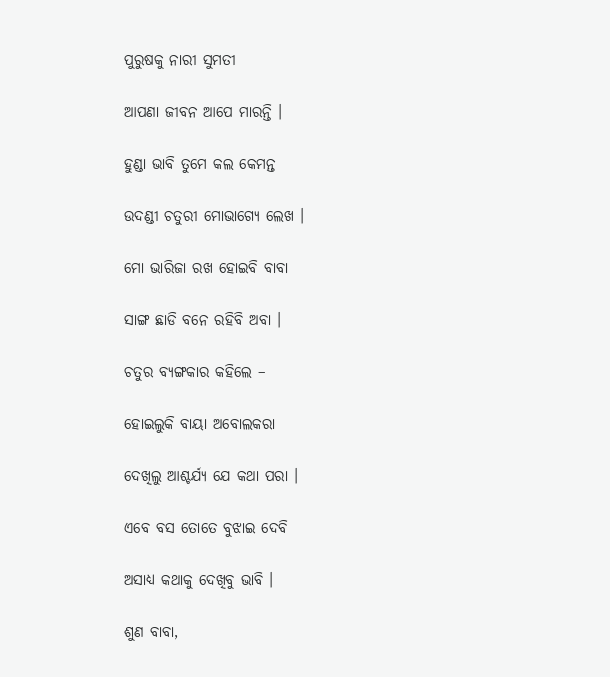ପୁରୁଷକୁ ନାରୀ ସୁମତୀ

ଆପଣା ଜୀବନ ଆପେ ମାରନ୍ତି ।

ହୁଣ୍ଡା ଭାବି ତୁମେ କଲ କେମନ୍ତ

ଉଦଣ୍ଡୀ ଚତୁରୀ ମୋଭାଗ୍ୟେ ଲେଖ ।

ମୋ ଭାରିଜା ରଖ ହୋଇବି ବାବା

ସାଙ୍ଗ ଛାଡି ବନେ ରହିବି ଅବା ।

ଚତୁର ବ୍ୟଙ୍ଗକାର କହିଲେ –

ହୋଇଲୁକି ବାୟା ଅବୋଲକରା

ଦେଖିଲୁ ଆଶ୍ଚର୍ଯ୍ୟ ଯେ କଥା ପରା ।

ଏବେ ବସ ତୋତେ ବୁଝାଇ ଦେବି

ଅସାଧ୍ୟ କଥାକୁ ଦେଖିବୁ ଭାବି ।

ଶୁଣ ବାବା,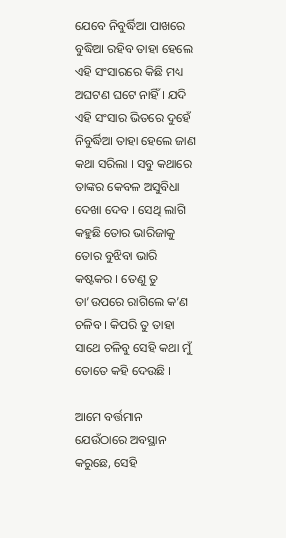ଯେବେ ନିବୁର୍ଦ୍ଧିଆ ପାଖରେ ବୁଦ୍ଧିଆ ରହିବ ତାହା ହେଲେ ଏହି ସଂସାରରେ କିଛି ମଧ୍ୟ ଅଘଟଣ ଘଟେ ନାହିଁ । ଯଦି ଏହି ସଂସାର ଭିତରେ ଦୁହେଁ ନିବୁର୍ଦ୍ଧିଆ ତାହା ହେଲେ ଜାଣ କଥା ସରିଲା । ସବୁ କଥାରେ ତାଙ୍କର କେବଳ ଅସୁବିଧା ଦେଖା ଦେବ । ସେଥି ଲାଗି କହୁଛି ତୋର ଭାରିଜାକୁ ତୋର ବୁଝିବା ଭାରି କଷ୍ଟକର । ତେଣୁ ତୁ ତା’ଉପରେ ରାଗିଲେ କ’ଣ ଚଳିବ । କିପରି ତୁ ତାହା ସାଥେ ଚଳିବୁ ସେହି କଥା ମୁଁ ତୋତେ କହି ଦେଉଛି ।

ଆମେ ବର୍ତ୍ତମାନ ଯେଉଁଠାରେ ଅବସ୍ଥାନ କରୁଛେ, ସେହି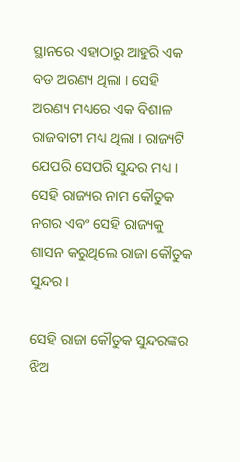ସ୍ଥାନରେ ଏହାଠାରୁ ଆହୁରି ଏକ ବଡ ଅରଣ୍ୟ ଥିଲା । ସେହି ଅରଣ୍ୟ ମଧ୍ୟରେ ଏକ ବିଶାଳ ରାଜବାଟୀ ମଧ୍ୟ ଥିଲା । ରାଜ୍ୟଟି ଯେପରି ସେପରି ସୁନ୍ଦର ମଧ୍ୟ । ସେହି ରାଜ୍ୟର ନାମ କୌତୁକ ନଗର ଏବଂ ସେହି ରାଜ୍ୟକୁ ଶାସନ କରୁଥିଲେ ରାଜା କୌତୁକ ସୁନ୍ଦର ।

ସେହି ରାଜା କୌତୁକ ସୁନ୍ଦରଙ୍କର ଝିଅ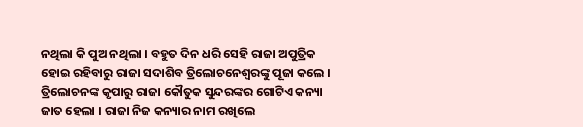ନଥିଲା କି ପୁଅ ନଥିଲା । ବହୁତ ଦିନ ଧରି ସେହି ରାଜା ଅପୁତ୍ରିକ ହୋଇ ରହିବାରୁ ରାଜା ସଦାଶିବ ତ୍ରିଲୋଚନେଶ୍ୱରଙ୍କୁ ପୂଜା କଲେ । ତ୍ରିଲୋଚନଙ୍କ କୃପାରୁ ରାଜା କୌତୁକ ସୁନ୍ଦରଙ୍କର ଗୋଟିଏ କନ୍ୟା ଜାତ ହେଲା । ରାଜା ନିଜ କନ୍ୟାର ନାମ ରଖିଲେ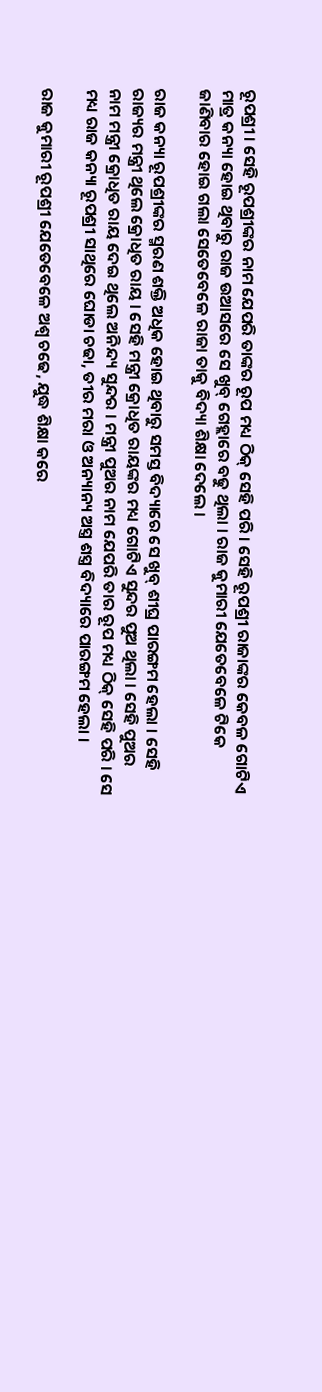ରୂପଶ୍ରୀ । ସେହି ରୂପଶ୍ରୀଙ୍କର ନାମ ଯେପରି ତାଙ୍କର ରୂପ ମଧ୍ୟ ଠିକ୍ ସେହି ପରି । ସେହି ରୂପଶ୍ରୀ ରାଜାଙ୍କର କେବଳ ଗୋଟିଏ ମାତ୍ର କନ୍ୟା ହୋଇ ଥିବାରୁ ରାଜ ଉଆସରେ ସେ ଖୁବ୍ ଗେହ୍ଲାରେ ବଢୁ ଥିଲା । ରାଜ କୁମାରୀ ଯେତେବେଳେ ଟିକେ ଜାଣିବାର ହୋଇ ଗଲା ସେତେବେଳେ ରାଜା ତାକୁ ବିଦ୍ୟା ଶିକ୍ଷା ଦେଲେ ।

ରାଜ କନ୍ୟା ରୂପଶ୍ରୀଙ୍କର ସ୍ମରଣ ଶକ୍ତି ଅଧିକ ହୋଇ ଥିବାରୁ ସମସ୍ତ ବିଦ୍ୟାରେ ସେ ଖୁବ୍ ଶୀଘ୍ର ପାରଙ୍ଗମ ହେଲା । ସେହି ରାଜ୍ୟର ମନ୍ତ୍ରୀ ଥିଲେ କ୍ରୋଧିତ ରାୟ । ସେହି ମନ୍ତ୍ରୀ କ୍ରୋଧିତ ରାୟଙ୍କର ମଧ୍ୟ ଗୋଟିଏ ସୁନ୍ଦର ପୁଅ ଥିଲା । ସେହି ପୁଅର ନାମ ମନ୍ତ୍ରୀ କ୍ରୋଧିତ ରାୟ ଦେଇ ଥିଲେ ଅନିନ୍ଦ୍ୟ ସୁନ୍ଦର । ମନ୍ତ୍ରୀ ପୁଅର ନାମ ଯେପରି ତାର ରୂପ ମଧ୍ୟ ଠିକ୍ ସେହି ପରି । ସେ ମଧ୍ୟ ରାଜ କନ୍ୟା ରୂପଶ୍ରୀ ସାଥିରେ ଘୋଡା ଚଢା, ତୀର ମରା ଓ ଅନ୍ୟାନ୍ୟ ଅସ୍ତ୍ର ଶସ୍ତ୍ର ବିଦ୍ୟାରେ ପାରଙ୍ଗମ ହେଲା ।

ରାଜ କୁମାରୀ ରୂପଶ୍ରୀ ଯେତେବେଳେ ଅଶ୍ୱ ଚଢେ, ଯୁଦ୍ଧ ଶିକ୍ଷା କରେ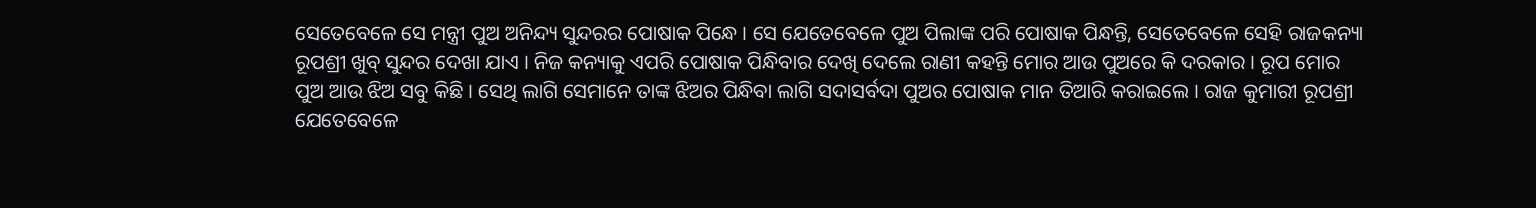ସେତେବେଳେ ସେ ମନ୍ତ୍ରୀ ପୁଅ ଅନିନ୍ଦ୍ୟ ସୁନ୍ଦରର ପୋଷାକ ପିନ୍ଧେ । ସେ ଯେତେବେଳେ ପୁଅ ପିଲାଙ୍କ ପରି ପୋଷାକ ପିନ୍ଧନ୍ତି, ସେତେବେଳେ ସେହି ରାଜକନ୍ୟା ରୂପଶ୍ରୀ ଖୁବ୍ ସୁନ୍ଦର ଦେଖା ଯାଏ । ନିଜ କନ୍ୟାକୁ ଏପରି ପୋଷାକ ପିନ୍ଧିବାର ଦେଖି ଦେଲେ ରାଣୀ କହନ୍ତି ମୋର ଆଉ ପୁଅରେ କି ଦରକାର । ରୂପ ମୋର ପୁଅ ଆଉ ଝିଅ ସବୁ କିଛି । ସେଥି ଲାଗି ସେମାନେ ତାଙ୍କ ଝିଅର ପିନ୍ଧିବା ଲାଗି ସଦାସର୍ବଦା ପୁଅର ପୋଷାକ ମାନ ତିଆରି କରାଇଲେ । ରାଜ କୁମାରୀ ରୂପଶ୍ରୀ ଯେତେବେଳେ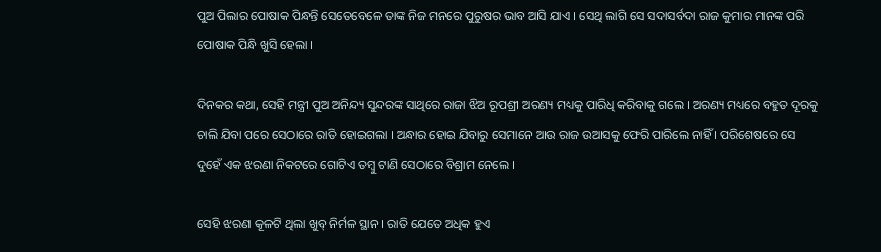ପୁଅ ପିଲାର ପୋଷାକ ପିନ୍ଧନ୍ତି ସେତେବେଳେ ତାଙ୍କ ନିଜ ମନରେ ପୁରୁଷର ଭାବ ଆସି ଯାଏ । ସେଥି ଲାଗି ସେ ସଦାସର୍ବଦା ରାଜ କୁମାର ମାନଙ୍କ ପରି ପୋଷାକ ପିନ୍ଧି ଖୁସି ହେଲା ।

ଦିନକର କଥା, ସେହି ମନ୍ତ୍ରୀ ପୁଅ ଅନିନ୍ଦ୍ୟ ସୁନ୍ଦରଙ୍କ ସାଥିରେ ରାଜା ଝିଅ ରୂପଶ୍ରୀ ଅରଣ୍ୟ ମଧ୍ୟକୁ ପାରିଧି କରିବାକୁ ଗଲେ । ଅରଣ୍ୟ ମଧ୍ୟରେ ବହୁତ ଦୂରକୁ ଚାଲି ଯିବା ପରେ ସେଠାରେ ରାତି ହୋଇଗଲା । ଅନ୍ଧାର ହୋଇ ଯିବାରୁ ସେମାନେ ଆଉ ରାଜ ଉଆସକୁ ଫେରି ପାରିଲେ ନାହିଁ । ପରିଶେଷରେ ସେ ଦୁହେଁ ଏକ ଝରଣା ନିକଟରେ ଗୋଟିଏ ତମ୍ବୁ ଟାଣି ସେଠାରେ ବିଶ୍ରାମ ନେଲେ ।

ସେହି ଝରଣା କୂଳଟି ଥିଲା ଖୁବ୍ ନିର୍ମଳ ସ୍ଥାନ । ରାତି ଯେତେ ଅଧିକ ହୁଏ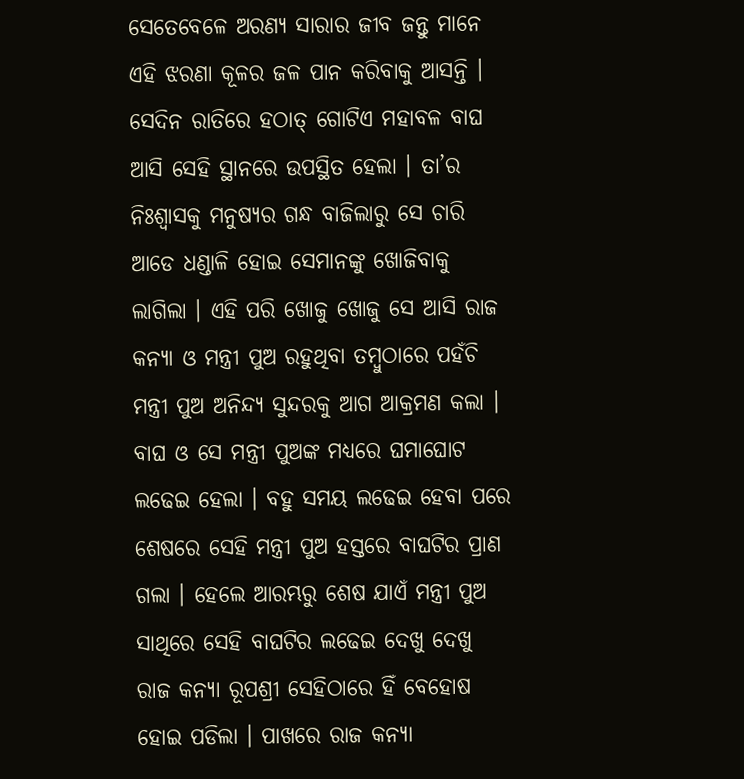ସେତେବେଳେ ଅରଣ୍ୟ ସାରାର ଜୀବ ଜନ୍ତୁ ମାନେ ଏହି ଝରଣା କୂଳର ଜଳ ପାନ କରିବାକୁ ଆସନ୍ତି । ସେଦିନ ରାତିରେ ହଠାତ୍ ଗୋଟିଏ ମହାବଳ ବାଘ ଆସି ସେହି ସ୍ଥାନରେ ଉପସ୍ଥିତ ହେଲା । ତା’ର ନିଃଶ୍ୱାସକୁ ମନୁଷ୍ୟର ଗନ୍ଧ ବାଜିଲାରୁ ସେ ଚାରି ଆଡେ ଧଣ୍ଡାଳି ହୋଇ ସେମାନଙ୍କୁ ଖୋଜିବାକୁ ଲାଗିଲା । ଏହି ପରି ଖୋଜୁ ଖୋଜୁ ସେ ଆସି ରାଜ କନ୍ୟା ଓ ମନ୍ତ୍ରୀ ପୁଅ ରହୁଥିବା ତମ୍ବୁଠାରେ ପହଁଚି ମନ୍ତ୍ରୀ ପୁଅ ଅନିନ୍ଦ୍ୟ ସୁନ୍ଦରକୁ ଆଗ ଆକ୍ରମଣ କଲା । ବାଘ ଓ ସେ ମନ୍ତ୍ରୀ ପୁଅଙ୍କ ମଧ୍ୟରେ ଘମାଘୋଟ ଲଢେଇ ହେଲା । ବହୁ ସମୟ ଲଢେଇ ହେବା ପରେ ଶେଷରେ ସେହି ମନ୍ତ୍ରୀ ପୁଅ ହସ୍ତରେ ବାଘଟିର ପ୍ରାଣ ଗଲା । ହେଲେ ଆରମ୍ଭରୁ ଶେଷ ଯାଏଁ ମନ୍ତ୍ରୀ ପୁଅ ସାଥିରେ ସେହି ବାଘଟିର ଲଢେଇ ଦେଖୁ ଦେଖୁ ରାଜ କନ୍ୟା ରୂପଶ୍ରୀ ସେହିଠାରେ ହିଁ ବେହୋଷ ହୋଇ ପଡିଲା । ପାଖରେ ରାଜ କନ୍ୟା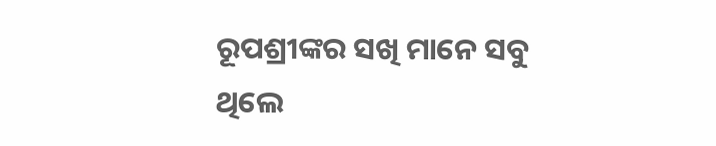ରୂପଶ୍ରୀଙ୍କର ସଖି ମାନେ ସବୁ ଥିଲେ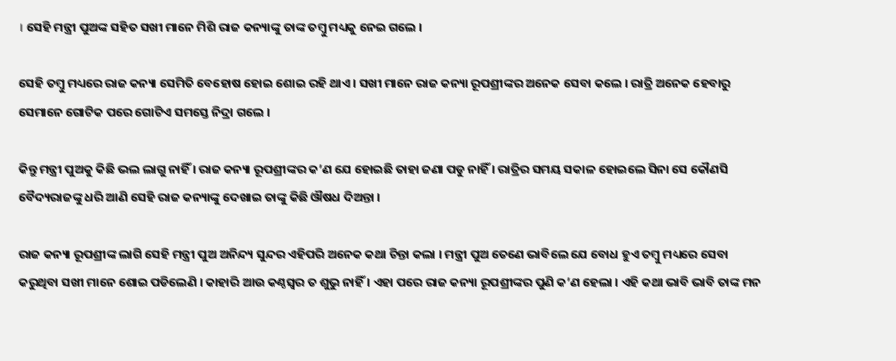। ସେହି ମନ୍ତ୍ରୀ ପୁଅଙ୍କ ସହିତ ସଖୀ ମାନେ ମିଶି ରାଜ କନ୍ୟାଙ୍କୁ ତାଙ୍କ ତମ୍ବୁ ମଧ୍ୟକୁ ନେଇ ଗଲେ ।

ସେହି ତମ୍ବୁ ମଧ୍ୟରେ ରାଜ କନ୍ୟା ସେମିତି ବେହୋଷ ହୋଇ ଶୋଇ ରହି ଥାଏ । ସଖୀ ମାନେ ରାଜ କନ୍ୟା ରୂପଶ୍ରୀଙ୍କର ଅନେକ ସେବା କଲେ । ରାତ୍ରି ଅନେକ ହେବାରୁ ସେମାନେ ଗୋଟିକ ପରେ ଗୋଟିଏ ସମସ୍ତେ ନିଦ୍ରା ଗଲେ ।

କିନ୍ତୁ ମନ୍ତ୍ରୀ ପୁଅକୁ କିଛି ଭଲ ଲାଗୁ ନାହିଁ । ରାଜ କନ୍ୟା ରୂପଶ୍ରୀଙ୍କର କ’ଣ ଯେ ହୋଇଛି ତାହା ଜଣା ପଡୁ ନାହିଁ । ରାତ୍ରିର ସମୟ ସକାଳ ହୋଇଲେ ସିନା ସେ କୌଣସି ବୈଦ୍ୟରାଜଙ୍କୁ ଧରି ଆଣି ସେହି ରାଜ କନ୍ୟାଙ୍କୁ ଦେଖାଇ ତାଙ୍କୁ କିଛି ଔଷଧ ଦିଅନ୍ତା ।

ରାଜ କନ୍ୟା ରୂପଶ୍ରୀଙ୍କ ଲାଗି ସେହି ମନ୍ତ୍ରୀ ପୁଅ ଅନିନ୍ଦ୍ୟ ସୁନ୍ଦର ଏହିପରି ଅନେକ କଥା ଚିନ୍ତା କଲା । ମନ୍ତ୍ରୀ ପୁଅ ତେଣେ ଭାବିଲେ ଯେ ବୋଧ ହୁଏ ତମ୍ବୁ ମଧ୍ୟରେ ସେବା କରୁଥିବା ସଖୀ ମାନେ ଶୋଇ ପଡିଲେଣି । କାହାରି ଆଉ କଣ୍ଠସ୍ୱର ତ ଶୁଭୁ ନାହିଁ । ଏହା ପରେ ରାଜ କନ୍ୟା ରୂପଶ୍ରୀଙ୍କର ପୁଣି କ’ଣ ହେଲା । ଏହି କଥା ଭାବି ଭାବି ତାଙ୍କ ମନ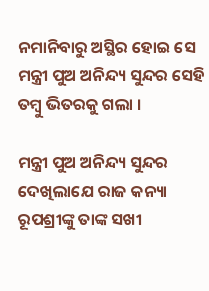ନମାନିବାରୁ ଅସ୍ଥିର ହୋଇ ସେ ମନ୍ତ୍ରୀ ପୁଅ ଅନିନ୍ଦ୍ୟ ସୁନ୍ଦର ସେହି ତମ୍ବୁ ଭିତରକୁ ଗଲା ।

ମନ୍ତ୍ରୀ ପୁଅ ଅନିନ୍ଦ୍ୟ ସୁନ୍ଦର ଦେଖିଲାଯେ ରାଜ କନ୍ୟା ରୂପଶ୍ରୀଙ୍କୁ ତାଙ୍କ ସଖୀ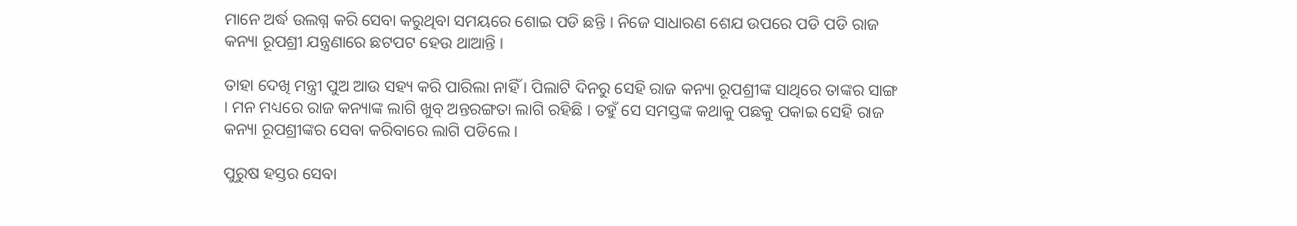ମାନେ ଅର୍ଦ୍ଧ ଉଲଗ୍ନ କରି ସେବା କରୁଥିବା ସମୟରେ ଶୋଇ ପଡି ଛନ୍ତି । ନିଜେ ସାଧାରଣ ଶେଯ ଉପରେ ପଡି ପଡି ରାଜ କନ୍ୟା ରୂପଶ୍ରୀ ଯନ୍ତ୍ରଣାରେ ଛଟପଟ ହେଉ ଥାଆନ୍ତି ।

ତାହା ଦେଖି ମନ୍ତ୍ରୀ ପୁଅ ଆଉ ସହ୍ୟ କରି ପାରିଲା ନାହିଁ । ପିଲାଟି ଦିନରୁ ସେହି ରାଜ କନ୍ୟା ରୂପଶ୍ରୀଙ୍କ ସାଥିରେ ତାଙ୍କର ସାଙ୍ଗ । ମନ ମଧ୍ୟରେ ରାଜ କନ୍ୟାଙ୍କ ଲାଗି ଖୁବ୍ ଅନ୍ତରଙ୍ଗତା ଲାଗି ରହିଛି । ତହୁଁ ସେ ସମସ୍ତଙ୍କ କଥାକୁ ପଛକୁ ପକାଇ ସେହି ରାଜ କନ୍ୟା ରୂପଶ୍ରୀଙ୍କର ସେବା କରିବାରେ ଲାଗି ପଡିଲେ ।

ପୁରୁଷ ହସ୍ତର ସେବା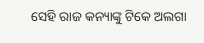ସେହି ରାଜ କନ୍ୟାଙ୍କୁ ଟିକେ ଅଲଗା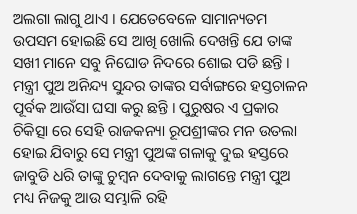ଅଲଗା ଲାଗୁ ଥାଏ । ଯେତେବେଳେ ସାମାନ୍ୟତମ ଉପସମ ହୋଇଛି ସେ ଆଖି ଖୋଲି ଦେଖନ୍ତି ଯେ ତାଙ୍କ ସଖୀ ମାନେ ସବୁ ନିଘୋଡ ନିଦରେ ଶୋଇ ପଡି ଛନ୍ତି । ମନ୍ତ୍ରୀ ପୁଅ ଅନିନ୍ଦ୍ୟ ସୁନ୍ଦର ତାଙ୍କର ସର୍ବାଙ୍ଗରେ ହସ୍ତଚାଳନ ପୂର୍ବକ ଆଉଁସା ଘସା କରୁ ଛନ୍ତି । ପୁରୁଷର ଏ ପ୍ରକାର ଚିକିତ୍ସା ରେ ସେହି ରାଜକନ୍ୟା ରୂପଶ୍ରୀଙ୍କର ମନ ଉତଲା ହୋଇ ଯିବାରୁ ସେ ମନ୍ତ୍ରୀ ପୁଅଙ୍କ ଗଳାକୁ ଦୁଇ ହସ୍ତରେ ଜାବୁଡି ଧରି ତାଙ୍କୁ ଚୁମ୍ବନ ଦେବାକୁ ଲାଗନ୍ତେ ମନ୍ତ୍ରୀ ପୁଅ ମଧ୍ୟ ନିଜକୁ ଆଉ ସମ୍ଭାଳି ରହି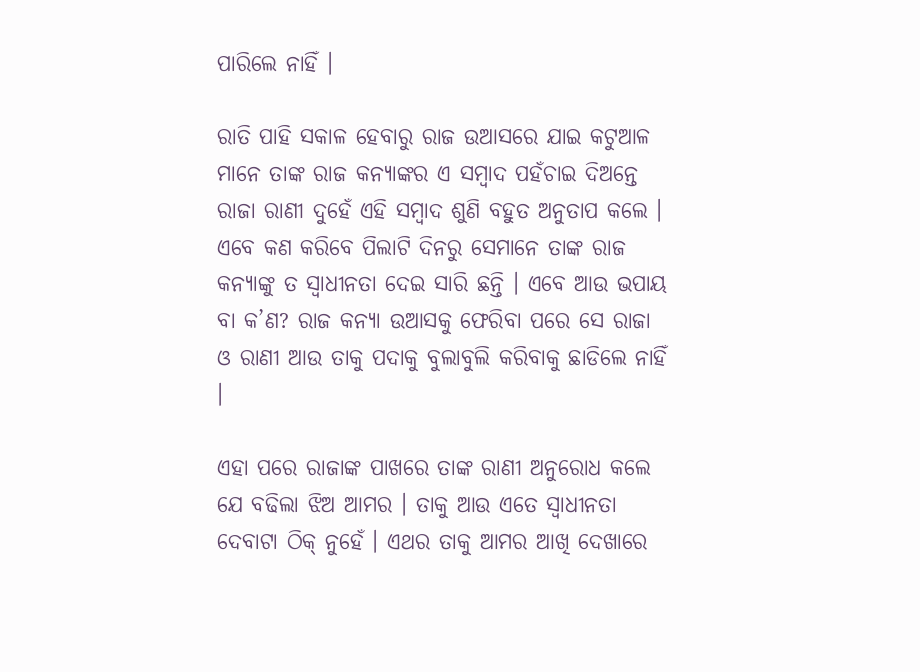ପାରିଲେ ନାହିଁ ।

ରାତି ପାହି ସକାଳ ହେବାରୁ ରାଜ ଉଆସରେ ଯାଇ କଟୁଆଳ ମାନେ ତାଙ୍କ ରାଜ କନ୍ୟାଙ୍କର ଏ ସମ୍ବାଦ ପହଁଚାଇ ଦିଅନ୍ତେ ରାଜା ରାଣୀ ଦୁହେଁ ଏହି ସମ୍ବାଦ ଶୁଣି ବହୁତ ଅନୁତାପ କଲେ । ଏବେ କଣ କରିବେ ପିଲାଟି ଦିନରୁ ସେମାନେ ତାଙ୍କ ରାଜ କନ୍ୟାଙ୍କୁ ତ ସ୍ୱାଧୀନତା ଦେଇ ସାରି ଛନ୍ତି । ଏବେ ଆଉ ଭପାୟ ବା କ’ଣ? ରାଜ କନ୍ୟା ଉଆସକୁ ଫେରିବା ପରେ ସେ ରାଜା ଓ ରାଣୀ ଆଉ ତାକୁ ପଦାକୁ ବୁଲାବୁଲି କରିବାକୁ ଛାଡିଲେ ନାହିଁ ।

ଏହା ପରେ ରାଜାଙ୍କ ପାଖରେ ତାଙ୍କ ରାଣୀ ଅନୁରୋଧ କଲେ ଯେ ବଢିଲା ଝିଅ ଆମର । ତାକୁ ଆଉ ଏତେ ସ୍ୱାଧୀନତା ଦେବାଟା ଠିକ୍ ନୁହେଁ । ଏଥର ତାକୁ ଆମର ଆଖି ଦେଖାରେ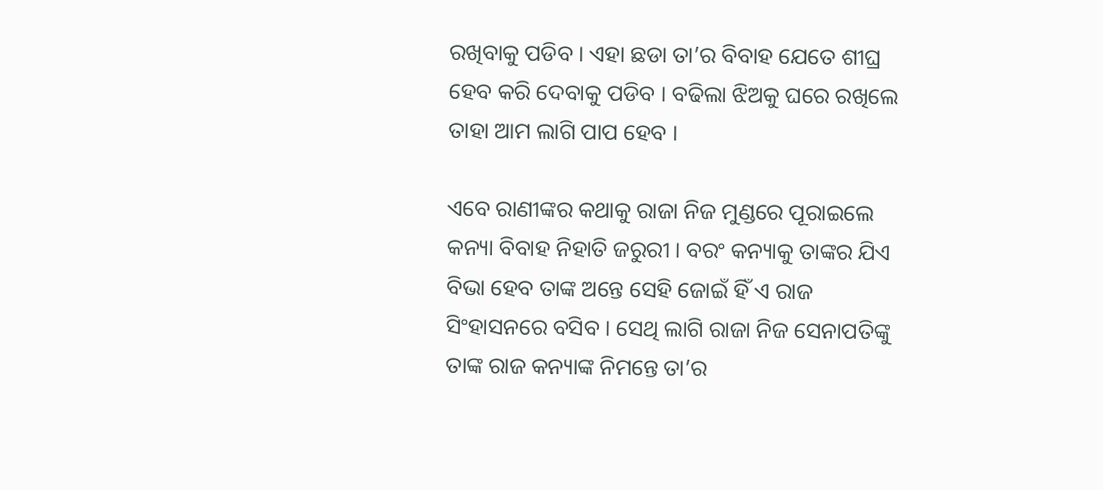ରଖିବାକୁ ପଡିବ । ଏହା ଛଡା ତା’ର ବିବାହ ଯେତେ ଶୀଘ୍ର ହେବ କରି ଦେବାକୁ ପଡିବ । ବଢିଲା ଝିଅକୁ ଘରେ ରଖିଲେ ତାହା ଆମ ଲାଗି ପାପ ହେବ ।

ଏବେ ରାଣୀଙ୍କର କଥାକୁ ରାଜା ନିଜ ମୁଣ୍ଡରେ ପୂରାଇଲେ କନ୍ୟା ବିବାହ ନିହାତି ଜରୁରୀ । ବରଂ କନ୍ୟାକୁ ତାଙ୍କର ଯିଏ ବିଭା ହେବ ତାଙ୍କ ଅନ୍ତେ ସେହି ଜୋଇଁ ହିଁ ଏ ରାଜ ସିଂହାସନରେ ବସିବ । ସେଥି ଲାଗି ରାଜା ନିଜ ସେନାପତିଙ୍କୁ ତାଙ୍କ ରାଜ କନ୍ୟାଙ୍କ ନିମନ୍ତେ ତା’ର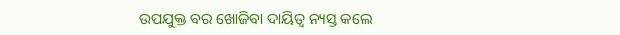ଉପଯୁକ୍ତ ବର ଖୋଜିବା ଦାୟିତ୍ୱ ନ୍ୟସ୍ତ କଲେ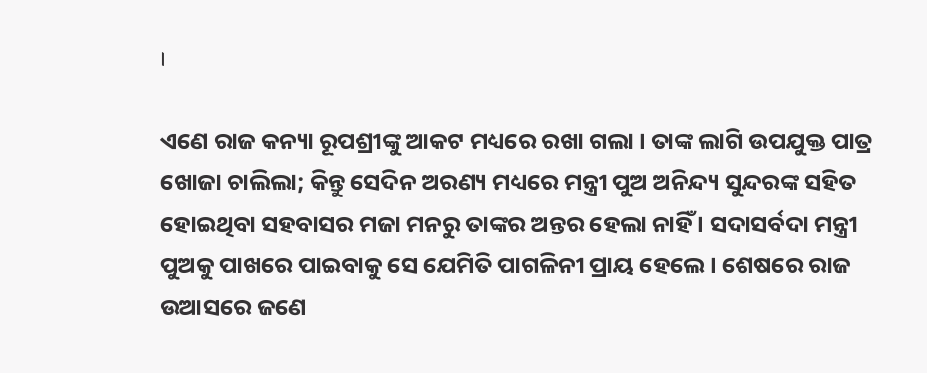।

ଏଣେ ରାଜ କନ୍ୟା ରୂପଶ୍ରୀଙ୍କୁ ଆକଟ ମଧ୍ୟରେ ରଖା ଗଲା । ତାଙ୍କ ଲାଗି ଉପଯୁକ୍ତ ପାତ୍ର ଖୋଜା ଚାଲିଲା; କିନ୍ତୁ ସେଦିନ ଅରଣ୍ୟ ମଧ୍ୟରେ ମନ୍ତ୍ରୀ ପୁଅ ଅନିନ୍ଦ୍ୟ ସୁନ୍ଦରଙ୍କ ସହିତ ହୋଇଥିବା ସହବାସର ମଜା ମନରୁ ତାଙ୍କର ଅନ୍ତର ହେଲା ନାହିଁ । ସଦାସର୍ବଦା ମନ୍ତ୍ରୀ ପୁଅକୁ ପାଖରେ ପାଇବାକୁ ସେ ଯେମିତି ପାଗଳିନୀ ପ୍ରାୟ ହେଲେ । ଶେଷରେ ରାଜ ଉଆସରେ ଜଣେ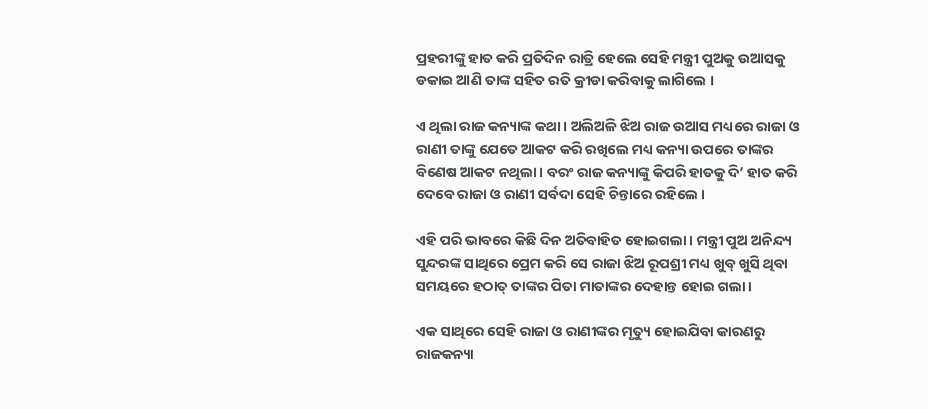ପ୍ରହରୀଙ୍କୁ ହାତ କରି ପ୍ରତିଦିନ ରାତ୍ରି ହେଲେ ସେହି ମନ୍ତ୍ରୀ ପୁଅକୁ ଉଆସକୁ ଡକାଇ ଆଣି ତାଙ୍କ ସହିତ ରତି କ୍ରୀଡା କରିବାକୁ ଲାଗିଲେ ।

ଏ ଥିଲା ରାଜ କନ୍ୟାଙ୍କ କଥା । ଅଲିଅଳି ଝିଅ ରାଜ ଉଆସ ମଧ୍ୟରେ ରାଜା ଓ ରାଣୀ ତାଙ୍କୁ ଯେତେ ଆକଟ କରି ରଖିଲେ ମଧ୍ୟ କନ୍ୟା ଉପରେ ତାଙ୍କର ବିଣେଷ ଆକଟ ନଥିଲା । ବରଂ ରାଜ କନ୍ୟାଙ୍କୁ କିପରି ହାତକୁ ଦି’ ହାତ କରି ଦେବେ ରାଜା ଓ ରାଣୀ ସର୍ବଦା ସେହି ଚିନ୍ତାରେ ରହିଲେ ।

ଏହି ପରି ଭାବରେ କିଛି ଦିନ ଅତିବାହିତ ହୋଇଗଲା । ମନ୍ତ୍ରୀ ପୁଅ ଅନିନ୍ଦ୍ୟ ସୁନ୍ଦରଙ୍କ ସାଥିରେ ପ୍ରେମ କରି ସେ ରାଜା ଝିଅ ରୂପଶ୍ରୀ ମଧ୍ୟ ଖୁବ୍ ଖୁସି ଥିବା ସମୟରେ ହଠାତ୍ ତାଙ୍କର ପିତା ମାତାଙ୍କର ଦେହାନ୍ତ ହୋଇ ଗଲା ।

ଏକ ସାଥିରେ ସେହି ରାଜା ଓ ରାଣୀଙ୍କର ମୃତ୍ୟୁ ହୋଇଯିବା କାରଣରୁ ରାଜକନ୍ୟା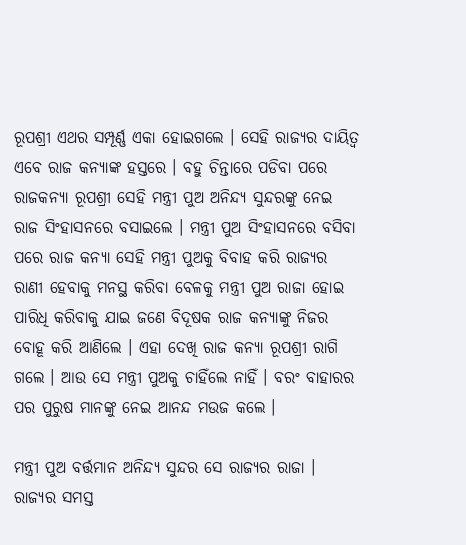ରୂପଶ୍ରୀ ଏଥର ସମ୍ପୂର୍ଣ୍ଣ ଏକା ହୋଇଗଲେ । ସେହି ରାଜ୍ୟର ଦାୟିତ୍ୱ ଏବେ ରାଜ କନ୍ୟାଙ୍କ ହସ୍ତରେ । ବହୁ ଚିନ୍ତାରେ ପଡିବା ପରେ ରାଜକନ୍ୟା ରୂପଶ୍ରୀ ସେହି ମନ୍ତ୍ରୀ ପୁଅ ଅନିନ୍ଦ୍ୟ ସୁନ୍ଦରଙ୍କୁ ନେଇ ରାଜ ସିଂହାସନରେ ବସାଇଲେ । ମନ୍ତ୍ରୀ ପୁଅ ସିଂହାସନରେ ବସିବା ପରେ ରାଜ କନ୍ୟା ସେହି ମନ୍ତ୍ରୀ ପୁଅକୁ ବିବାହ କରି ରାଜ୍ୟର ରାଣୀ ହେବାକୁ ମନସ୍ଥ କରିବା ବେଳକୁ ମନ୍ତ୍ରୀ ପୁଅ ରାଜା ହୋଇ ପାରିଧି କରିବାକୁ ଯାଇ ଜଣେ ବିଦୂଷକ ରାଜ କନ୍ୟାଙ୍କୁ ନିଜର ବୋହୂ କରି ଆଣିଲେ । ଏହା ଦେଖି ରାଜ କନ୍ୟା ରୂପଶ୍ରୀ ରାଗି ଗଲେ । ଆଉ ସେ ମନ୍ତ୍ରୀ ପୁଅକୁ ଚାହିଁଲେ ନାହିଁ । ବରଂ ବାହାରର ପର ପୁରୁଷ ମାନଙ୍କୁ ନେଇ ଆନନ୍ଦ ମଉଜ କଲେ ।

ମନ୍ତ୍ରୀ ପୁଅ ବର୍ତ୍ତମାନ ଅନିନ୍ଦ୍ୟ ସୁନ୍ଦର ସେ ରାଜ୍ୟର ରାଜା । ରାଜ୍ୟର ସମସ୍ତ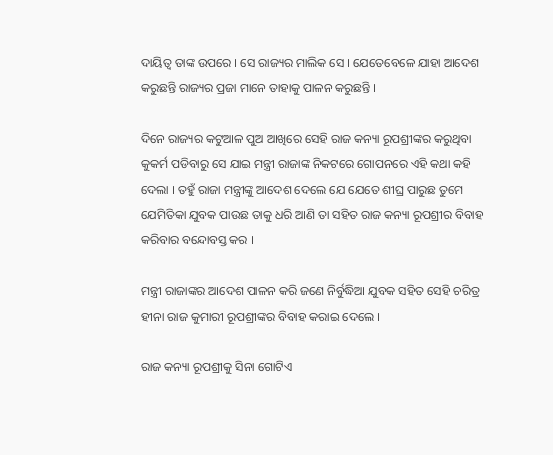ଦାୟିତ୍ୱ ତାଙ୍କ ଉପରେ । ସେ ରାଜ୍ୟର ମାଲିକ ସେ । ଯେତେବେଳେ ଯାହା ଆଦେଶ କରୁଛନ୍ତି ରାଜ୍ୟର ପ୍ରଜା ମାନେ ତାହାକୁ ପାଳନ କରୁଛନ୍ତି ।

ଦିନେ ରାଜ୍ୟର କଟୁଆଳ ପୁଅ ଆଖିରେ ସେହି ରାଜ କନ୍ୟା ରୂପଶ୍ରୀଙ୍କର କରୁଥିବା କୁକର୍ମ ପଡିବାରୁ ସେ ଯାଇ ମନ୍ତ୍ରୀ ରାଜାଙ୍କ ନିକଟରେ ଗୋପନରେ ଏହି କଥା କହି ଦେଲା । ତହୁଁ ରାଜା ମନ୍ତ୍ରୀଙ୍କୁ ଆଦେଶ ଦେଲେ ଯେ ଯେତେ ଶୀଘ୍ର ପାରୁଛ ତୁମେ ଯେମିତିକା ଯୁବକ ପାଉଛ ତାକୁ ଧରି ଆଣି ତା ସହିତ ରାଜ କନ୍ୟା ରୂପଶ୍ରୀର ବିବାହ କରିବାର ବନ୍ଦୋବସ୍ତ କର ।

ମନ୍ତ୍ରୀ ରାଜାଙ୍କର ଆଦେଶ ପାଳନ କରି ଜଣେ ନିର୍ବୁଦ୍ଧିଆ ଯୁବକ ସହିତ ସେହି ଚରିତ୍ର ହୀନା ରାଜ କୁମାରୀ ରୂପଶ୍ରୀଙ୍କର ବିବାହ କରାଇ ଦେଲେ ।

ରାଜ କନ୍ୟା ରୂପଶ୍ରୀକୁ ସିନା ଗୋଟିଏ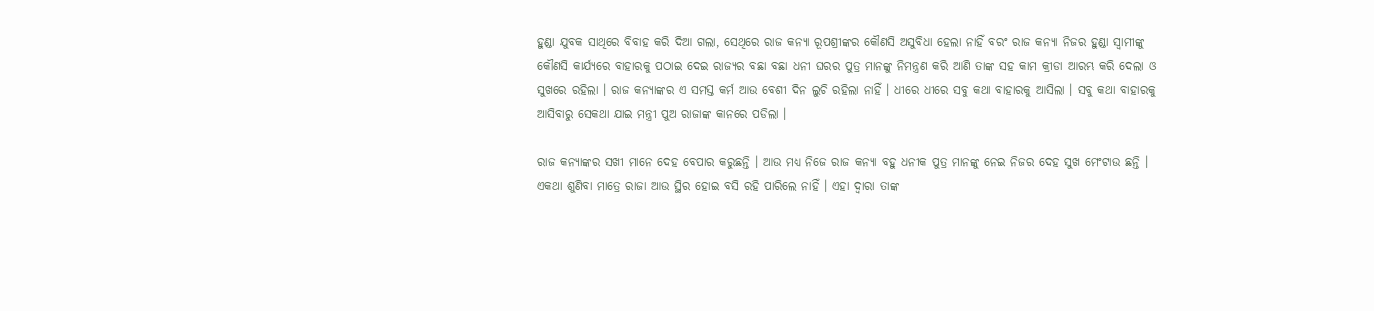ହୁଣ୍ଡା ଯୁବକ ସାଥିରେ ବିବାହ କରି ଦିଆ ଗଲା, ସେଥିରେ ରାଜ କନ୍ୟା ରୂପଶ୍ରୀଙ୍କର କୌଣସି ଅସୁବିଧା ହେଲା ନାହିଁ ବରଂ ରାଜ କନ୍ୟା ନିଜର ହୁଣ୍ଡା ସ୍ୱାମୀଙ୍କୁ କୌଣସି କାର୍ଯ୍ୟରେ ବାହାରକୁ ପଠାଇ ଦେଇ ରାଜ୍ୟର ବଛା ବଛା ଧନୀ ଘରର ପୁତ୍ର ମାନଙ୍କୁ ନିମନ୍ତ୍ରଣ କରି ଆଣି ତାଙ୍କ ସହ କାମ କ୍ରୀଡା ଆରମ୍ଭ କରି ଦେଲା ଓ ସୁଖରେ ରହିଲା । ରାଜ କନ୍ୟାଙ୍କର ଏ ସମସ୍ତ କର୍ମ ଆଉ ବେଶୀ ଦିନ ଲୁଚି ରହିଲା ନାହିଁ । ଧୀରେ ଧୀରେ ସବୁ କଥା ବାହାରକୁ ଆସିଲା । ସବୁ କଥା ବାହାରକୁ ଆସିବାରୁ ସେକଥା ଯାଇ ମନ୍ତ୍ରୀ ପୁଅ ରାଜାଙ୍କ କାନରେ ପଡିଲା ।

ରାଜ କନ୍ୟାଙ୍କର ସଖୀ ମାନେ ଦେହ ବେପାର କରୁଛନ୍ତି । ଆଉ ମଧ୍ୟ ନିଜେ ରାଜ କନ୍ୟା ବହୁ ଧନୀକ ପୁତ୍ର ମାନଙ୍କୁ ନେଇ ନିଜର ଦେହ ସୁଖ ମେଂଟାଉ ଛନ୍ତି । ଏକଥା ଶୁଣିବା ମାତ୍ରେ ରାଜା ଆଉ ସ୍ଥିର ହୋଇ ବସି ରହି ପାରିଲେ ନାହିଁ । ଏହା ଦ୍ୱାରା ତାଙ୍କ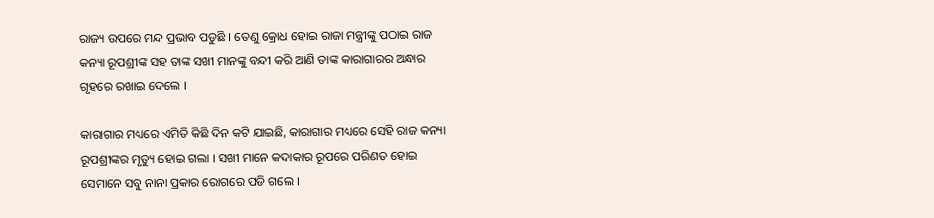ରାଜ୍ୟ ଉପରେ ମନ୍ଦ ପ୍ରଭାବ ପଡୁଛି । ତେଣୁ କ୍ରୋଧ ହୋଇ ରାଜା ମନ୍ତ୍ରୀଙ୍କୁ ପଠାଇ ରାଜ କନ୍ୟା ରୂପଶ୍ରୀଙ୍କ ସହ ତାଙ୍କ ସଖୀ ମାନଙ୍କୁ ବନ୍ଦୀ କରି ଆଣି ତାଙ୍କ କାରାଗାରର ଅନ୍ଧାର ଗୃହରେ ରଖାଇ ଦେଲେ ।

କାରାଗାର ମଧ୍ୟରେ ଏମିତି କିଛି ଦିନ କଟି ଯାଇଛି, କାରାଗାର ମଧ୍ୟରେ ସେହି ରାଜ କନ୍ୟା ରୂପଶ୍ରୀଙ୍କର ମୃତ୍ୟୁ ହୋଇ ଗଲା । ସଖୀ ମାନେ କଦାକାର ରୂପରେ ପରିଣତ ହୋଇ ସେମାନେ ସବୁ ନାନା ପ୍ରକାର ରୋଗରେ ପଡି ଗଲେ ।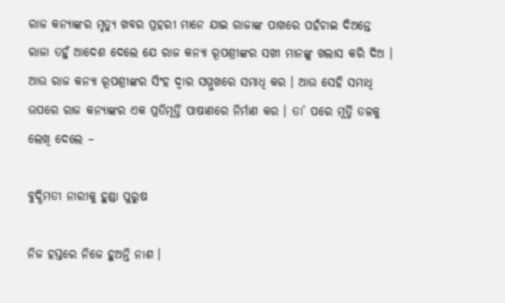ରାଜ କନ୍ୟାଙ୍କର ମୃତ୍ୟୁ ଖବର ପ୍ରହରୀ ମାନେ ଯାଇ ରାଜାଙ୍କ ପାଖରେ ପହଁଚାଇ ଦିଅନ୍ତେ ରାଜା ତହୁଁ ଆଦେଶ ଦେଲେ ଯେ ରାଜ କନ୍ୟା ରୂପଶ୍ରୀଙ୍କର ସଖୀ ମାନଙ୍କୁ ଖଲାସ କରି ଦିଅ । ଆଉ ରାଜ କନ୍ୟା ରୂପଶ୍ରୀଙ୍କର ସିଂହ ଦ୍ୱାର ସମ୍ମୁଖରେ ସମାଧି କର । ଆଉ ସେହି ସମାଧି ଉପରେ ରାଜ କନ୍ୟାଙ୍କର ଏକ ପ୍ରତିମୂର୍ତ୍ତି ପାଷାଣରେ ନିର୍ମାଣ କର । ତା’ ପରେ ମୂର୍ତ୍ତି ତଳକୁ ଲେଖି ଦେଲେ –

ବୁଦ୍ଧିମତୀ ନାରୀକୁ ହୁଣ୍ଡା ପୁରୁଷ

ନିଜ ହସ୍ତରେ ନିଜେ ହୁଅନ୍ତି ନାଶ ।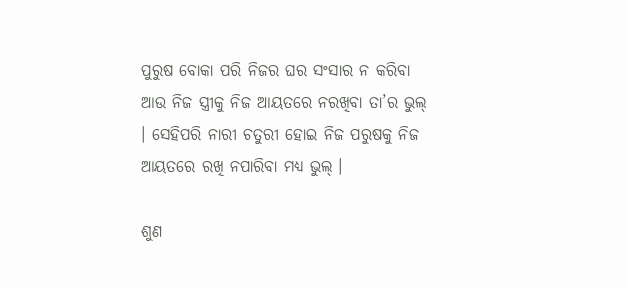ପୁରୁଷ ବୋକା ପରି ନିଜର ଘର ସଂସାର ନ କରିବା ଆଉ ନିଜ ସ୍ତ୍ରୀକୁ ନିଜ ଆୟତରେ ନରଖିବା ତା’ର ଭୁଲ୍ । ସେହିପରି ନାରୀ ଚତୁରୀ ହୋଇ ନିଜ ପରୁଷକୁ ନିଜ ଆୟତରେ ରଖି ନପାରିବା ମଧ୍ୟ ଭୁଲ୍ ।

ଶୁଣ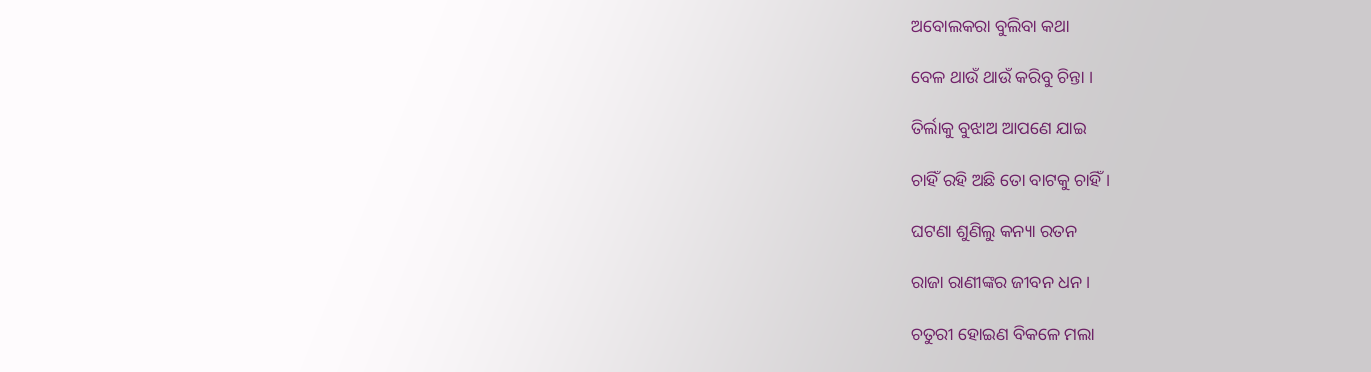ଅବୋଲକରା ବୁଲିବା କଥା

ବେଳ ଥାଉଁ ଥାଉଁ କରିବୁ ଚିନ୍ତା ।

ତିର୍ଲାକୁ ବୁଝାଅ ଆପଣେ ଯାଇ

ଚାହିଁ ରହି ଅଛି ତୋ ବାଟକୁ ଚାହିଁ ।

ଘଟଣା ଶୁଣିଲୁ କନ୍ୟା ରତନ

ରାଜା ରାଣୀଙ୍କର ଜୀବନ ଧନ ।

ଚତୁରୀ ହୋଇଣ ବିକଳେ ମଲା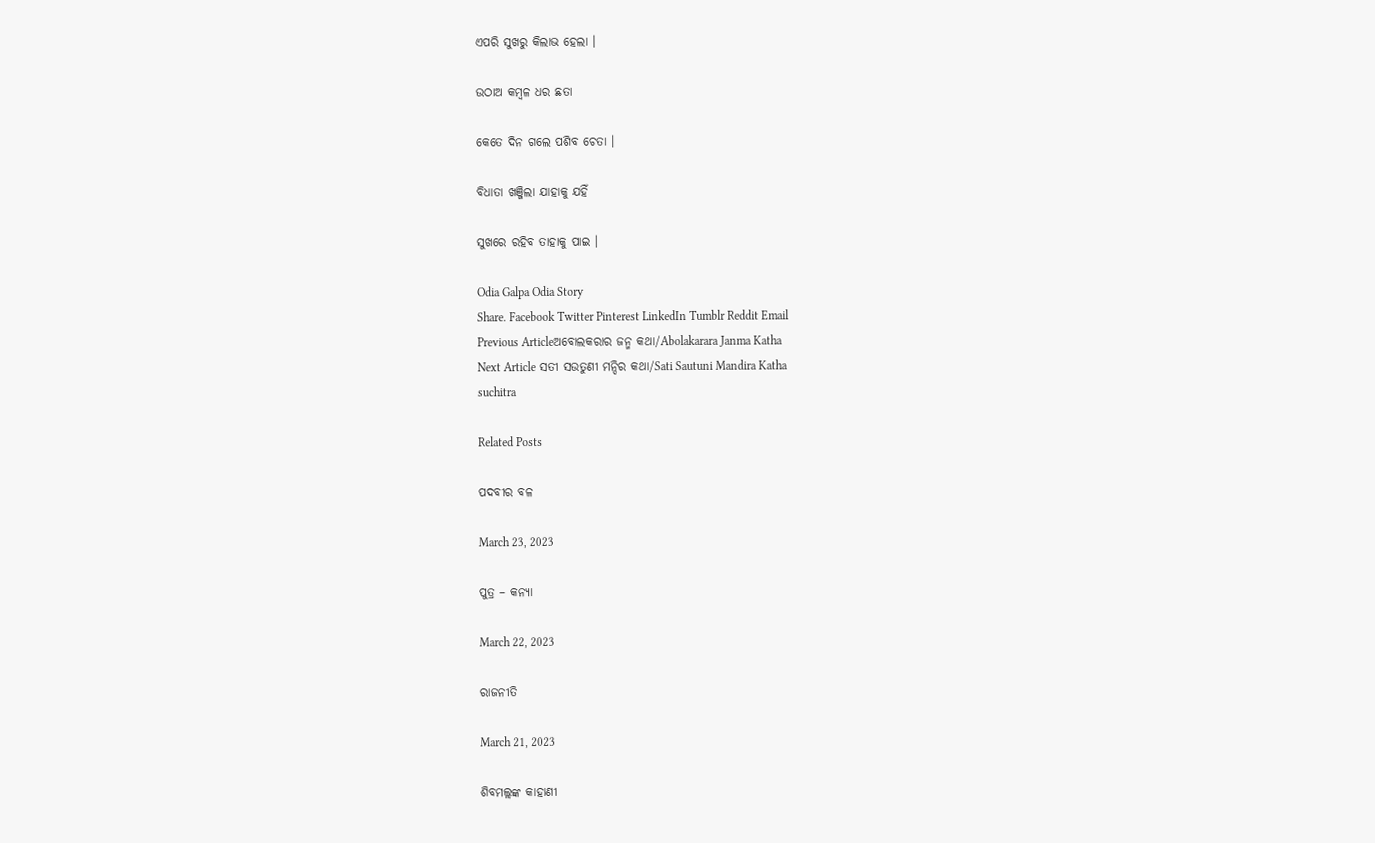ଏପରି ସୁଖରୁ କିଲାଭ ହେଲା ।

ଉଠାଅ କମ୍ବଳ ଧର ଛତା

କେତେ ଦିନ ଗଲେ ପଶିବ ଚେତା ।

ବିଧାତା ଖଞ୍ଜିଲା ଯାହାକୁ ଯହିଁ

ସୁଖରେ ରହିବ ତାହାକୁ ପାଇ ।

Odia Galpa Odia Story
Share. Facebook Twitter Pinterest LinkedIn Tumblr Reddit Email
Previous Articleଅବୋଲକରାର ଜନ୍ମ କଥା/Abolakarara Janma Katha
Next Article ସତୀ ସଉତୁଣୀ ମନ୍ଦିର କଥା/Sati Sautuni Mandira Katha
suchitra

Related Posts

ପଦବୀର ବଳ

March 23, 2023

ପୁତ୍ର – କନ୍ୟା

March 22, 2023

ରାଜନୀତି

March 21, 2023

ଶିବମଲ୍ଲଙ୍କ କାହାଣୀ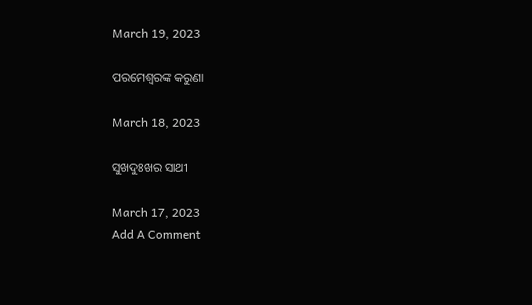March 19, 2023

ପରମେଶ୍ୱରଙ୍କ କରୁଣା

March 18, 2023

ସୁଖଦୁଃଖର ସାଥୀ

March 17, 2023
Add A Comment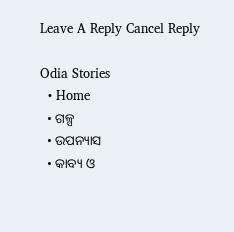Leave A Reply Cancel Reply

Odia Stories
  • Home
  • ଗଳ୍ପ
  • ଉପନ୍ୟାସ
  • କାବ୍ୟ ଓ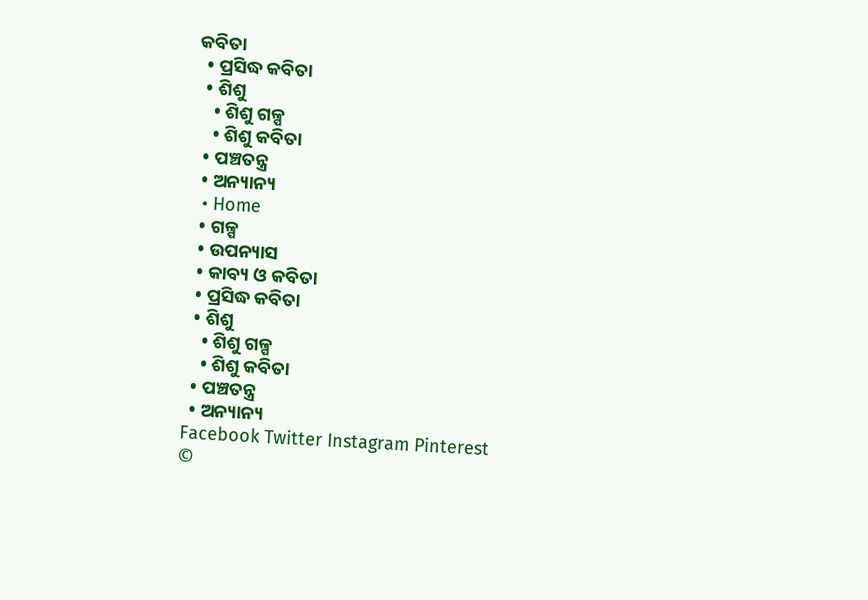କବିତା
  • ପ୍ରସିଦ୍ଧ କବିତା
  • ଶିଶୁ
    • ଶିଶୁ ଗଳ୍ପ
    • ଶିଶୁ କବିତା
  • ପଞ୍ଚତନ୍ତ୍ର
  • ଅନ୍ୟାନ୍ୟ
  • Home
  • ଗଳ୍ପ
  • ଉପନ୍ୟାସ
  • କାବ୍ୟ ଓ କବିତା
  • ପ୍ରସିଦ୍ଧ କବିତା
  • ଶିଶୁ
    • ଶିଶୁ ଗଳ୍ପ
    • ଶିଶୁ କବିତା
  • ପଞ୍ଚତନ୍ତ୍ର
  • ଅନ୍ୟାନ୍ୟ
Facebook Twitter Instagram Pinterest
©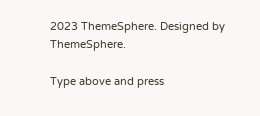2023 ThemeSphere. Designed by ThemeSphere.

Type above and press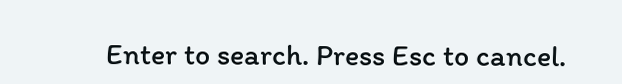Enter to search. Press Esc to cancel.